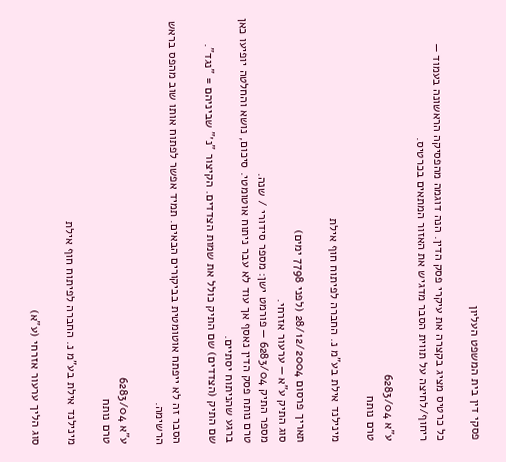פסקי דין בית המשפט העליון

כל כרטיס מציג בקצרה את עיקרי פסק הדין. הנה דוגמה מהפסיקה הראשונה בעמוד — ריחוף/לחיצה על תווית הסבר מדגיש את האזור המתאים בכרטיס.

ע"א 6283/04
טרם נותח

מינילנד אילת בע"מ נ. החברה לפיתוח חוף אילת

תאריך פרסום 28/12/2004 (לפני 7798 ימים)
סוג התיק ע"א — ערעור אזרחי.
מספר התיק 6283/04 — פורמט ישן: מספר סידורי / שנה.
טרם נותח פסק הדין נאסף אך עוד לא עבר ניתוח אוטומטי. סיכום, נושא והחלטה יופיעו כאן ברגע שהניתוח יסתיים.
שם התיק (הצדדים) שם התיק כולל את שמות הצדדים. הקיצור "נ׳" שביניהם = "נגד".

הסבר זה לא ייפתח אוטומטית בביקורים הבאים. תמיד אפשר לפתוח אותו שוב מהפס בראש הרשימה.

ע"א 6283/04
טרם נותח

מינילנד אילת בע"מ נ. החברה לפיתוח חוף אילת

סוג הליך ערעור אזרחי (ע"א)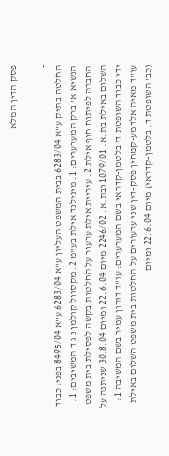פסק הדין המלא

-
החלטה בתיק ע"א 6283/04 בבית המשפט העליון ע"א 6283/04 ע"א 8495/04 בפני: כבוד הנשיא א' ברק המערערים: 1. מינילנד אילת בע"מ 2. מקסוול קולמן נ ג ד המשיבים: 1. החברה לפיתוח חוף אילת 2. עיריית אילת ערעור על החלטות בקשה לפסילת בית משפט השלום באילת בת.א. 1079/01 ובת.א. 2246/02 מיום 22.6.04 ומיום 30.8.04 שניתנה על ידי כבוד השופטת ד' בלטמן-קדראי בשם המערערים: עו"ד דורון עמיר בשם המשיבה 1: עו"ד מאיה אלדמע-קמחין פסק-דין שני ערעורים על החלטות בית משפט השלום באילת (כב' השופטת ד. בלטמן-קדראי) מיום 22.6.04 ומיום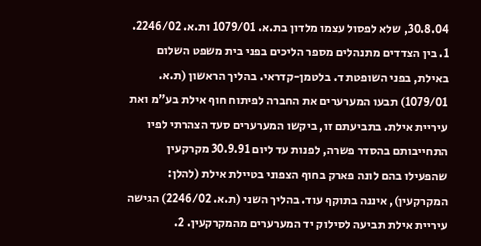30.8.04, שלא לפסול עצמו מלדון בת.א. 1079/01 ות.א. 2246/02. 1. בין הצדדים מתנהלים מספר הליכים בפני בית משפט השלום באילת, בפני השופטת ד. בלטמן-קדראי. בהליך הראשון (ת.א. 1079/01) תבעו המערערים את החברה לפיתוח חוף אילת בע"מ ואת עיריית אילת. בתביעתם זו, ביקשו המערערים סעד הצהרתי לפיו התחייבותם בהסדר פשרה, לפנות עד ליום 30.9.91 מקרקעין שהפעילו בהם לונה פארק בחוף הצפוני בטיילת אילת (להלן: המקרקעין), איננה בתוקף עוד. בהליך השני (ת.א. 2246/02) הגישה עיריית אילת תביעה לסילוק יד המערערים מהמקרקעין. 2.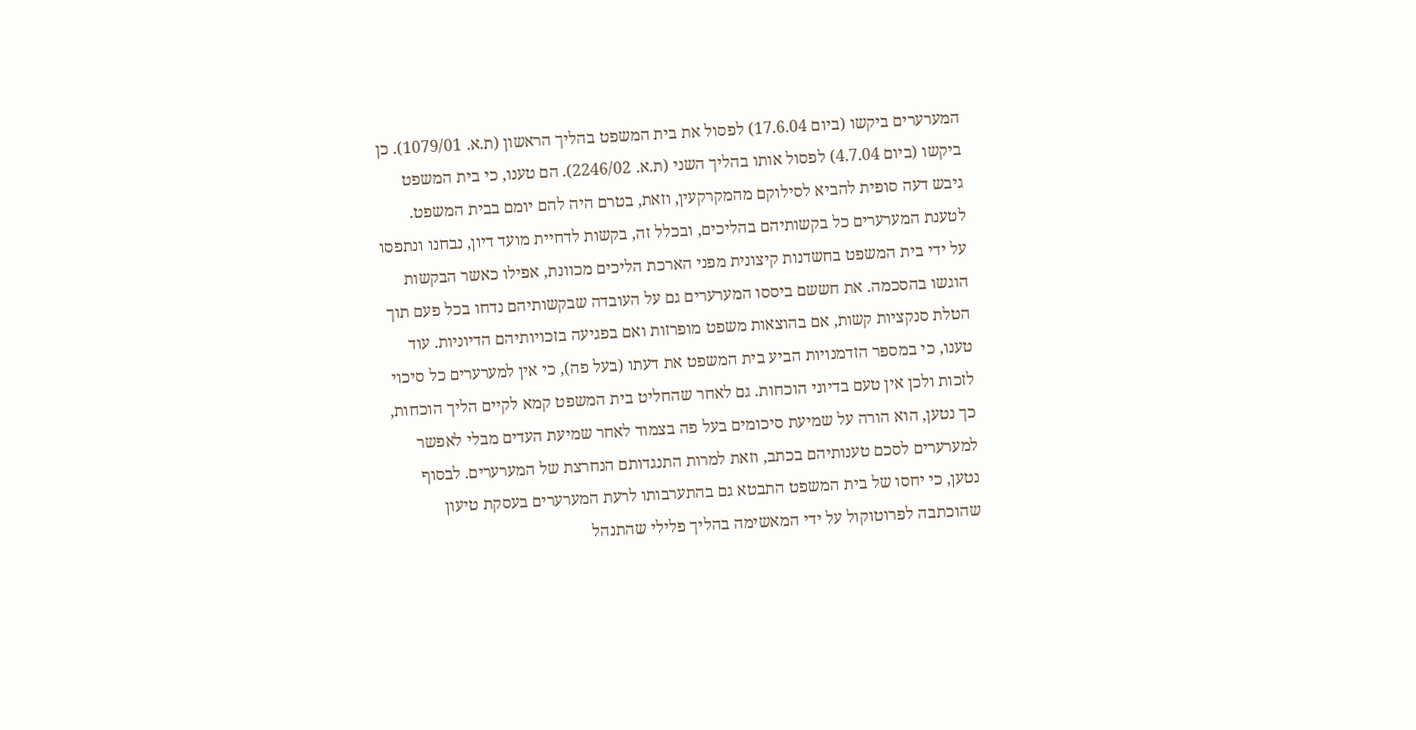המערערים ביקשו (ביום 17.6.04) לפסול את בית המשפט בהליך הראשון (ת.א. 1079/01). כן ביקשו (ביום 4.7.04) לפסול אותו בהליך השני (ת.א. 2246/02). הם טענו, כי בית המשפט גיבש דעה סופית להביא לסילוקם מהמקרקעין, וזאת, בטרם היה להם יומם בבית המשפט. לטענת המערערים כל בקשותיהם בהליכים, ובכלל זה, בקשות לדחיית מועד דיון, נבחנו ונתפסו על ידי בית המשפט בחשדנות קיצונית מפני הארכת הליכים מכוונת, אפילו כאשר הבקשות הוגשו בהסכמה. את חששם ביססו המערערים גם על העובדה שבקשותיהם נדחו בכל פעם תוך הטלת סנקציות קשות, אם בהוצאות משפט מופרזות ואם בפגיעה בזכויותיהם הדיוניות. עוד טענו, כי במספר הזדמנויות הביע בית המשפט את דעתו (בעל פה), כי אין למערערים כל סיכוי לזכות ולכן אין טעם בדיוני הוכחות. גם לאחר שהחליט בית המשפט קמא לקיים הליך הוכחות, כך נטען, הוא הורה על שמיעת סיכומים בעל פה בצמוד לאחר שמיעת העדים מבלי לאפשר למערערים לסכם טענותיהם בכתב, וזאת למרות התנגדותם הנחרצת של המערערים. לבסוף נטען, כי יחסו של בית המשפט התבטא גם בהתערבותו לרעת המערערים בעסקת טיעון שהוכתבה לפרוטוקול על ידי המאשימה בהליך פלילי שהתנהל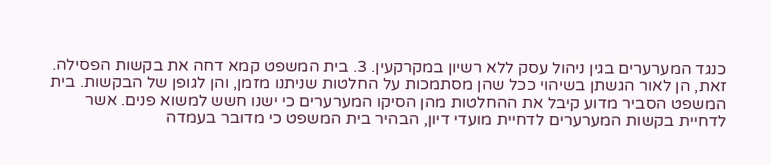כנגד המערערים בגין ניהול עסק ללא רשיון במקרקעין. 3. בית המשפט קמא דחה את בקשות הפסילה. זאת, הן לאור הגשתן בשיהוי ככל שהן מסתמכות על החלטות שניתנו מזמן, והן לגופן של הבקשות. בית המשפט הסביר מדוע קיבל את ההחלטות מהן הסיקו המערערים כי ישנו חשש למשוא פנים. אשר לדחיית בקשות המערערים לדחיית מועדי דיון, הבהיר בית המשפט כי מדובר בעמדה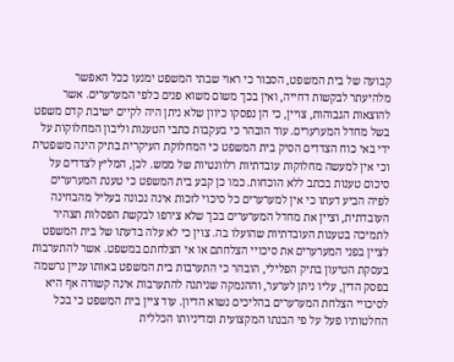קבועה של בית המשפט, הסבור כי ראוי שבתי המשפט ימנעו ככל האפשר מלהיעתר לבקשות דחייה, ואין בכך משום משוא פנים כלפי המערערים. אשר להוצאות הגבוהות, צויין, כי הן נפסקו כיוון שלא ניתן היה לקיים ישיבת קדם משפט בשל מחדל המערערים. עוד הובהר כי בעקבות כתבי הטענות וליבון המחלוקות על ידי באי כוח הצדדים הסיק בית המשפט כי המחלוקת העיקרית בתיק הינה משפטית וכי אין למעשה מחלוקות עובדתיות רלוונטיות של ממש. לכן, המליץ לצדדים על סיכום טענות בכתב ללא הוכחות. כמו כן קבע בית המשפט כי טענת המערערים לפיה הביע דעתו כי אין למערערים כל סיכוי לזכות אינה נכונה בעליל מהבחינה העובדתית, וציין את מחדל המערערים בכך שלא צירפו לבקשת הפסלות תצהיר לתמיכה בטענות העובדתיות שהועלו בה. צוין כי לא עלה בדעתו של בית המשפט לציין בפני המערערים את סיכויי הצלחתם או אי הצלחתם במשפט. אשר להתערבות בעסקת הטיעון בתיק הפלילי, הובהר כי התערבות בית המשפט באותו עניין נרשמה בפסק הדין, עליו ניתן לערער, וההנמקה שניתנה להתערבות אינה קשורה אף היא לסיכויי הצלחת המערערים בהליכים נשוא הדיון. עוד ציין בית המשפט כי בכל החלטותיו פעל על פי הבנתו המקצועית ומדיניותו הכללית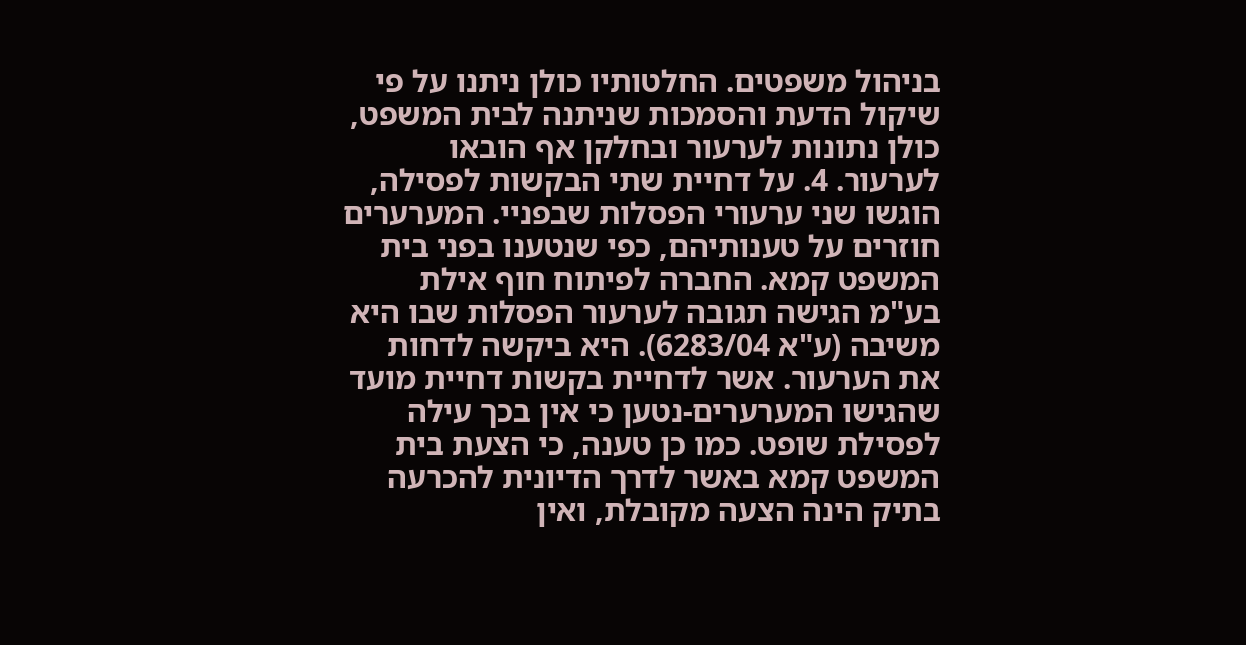בניהול משפטים. החלטותיו כולן ניתנו על פי שיקול הדעת והסמכות שניתנה לבית המשפט, כולן נתונות לערעור ובחלקן אף הובאו לערעור. 4. על דחיית שתי הבקשות לפסילה, הוגשו שני ערעורי הפסלות שבפניי. המערערים חוזרים על טענותיהם, כפי שנטענו בפני בית המשפט קמא. החברה לפיתוח חוף אילת בע"מ הגישה תגובה לערעור הפסלות שבו היא משיבה (ע"א 6283/04). היא ביקשה לדחות את הערעור. אשר לדחיית בקשות דחיית מועד שהגישו המערערים-נטען כי אין בכך עילה לפסילת שופט. כמו כן טענה, כי הצעת בית המשפט קמא באשר לדרך הדיונית להכרעה בתיק הינה הצעה מקובלת, ואין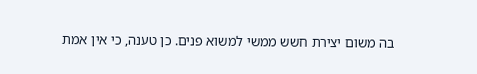בה משום יצירת חשש ממשי למשוא פנים. כן טענה, כי אין אמת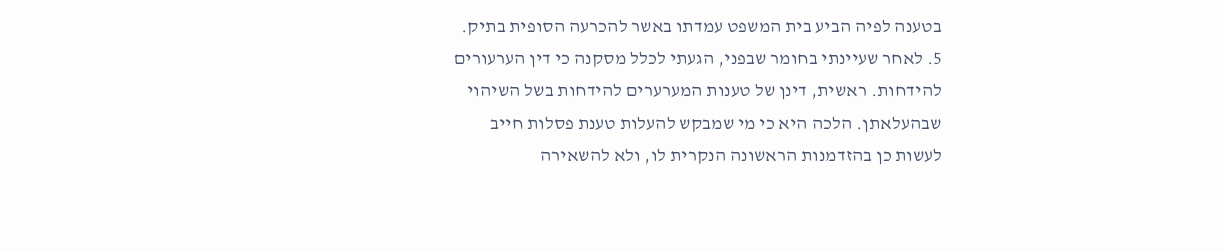בטענה לפיה הביע בית המשפט עמדתו באשר להכרעה הסופית בתיק. 5. לאחר שעיינתי בחומר שבפני, הגעתי לכלל מסקנה כי דין הערעורים להידחות. ראשית, דינן של טענות המערערים להידחות בשל השיהוי שבהעלאתן. הלכה היא כי מי שמבקש להעלות טענת פסלות חייב לעשות כן בהזדמנות הראשונה הנקרית לו, ולא להשאירה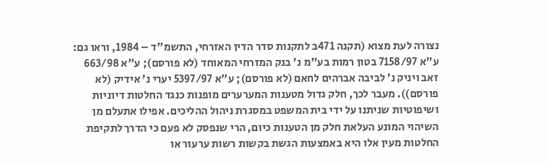נצורה לעת מצוא (תקנה 471ב לתקנות סדר הדין האזרחי, התשמ"ד – 1984, וראו גם: ע"א 7158/97 בטון רמות בע"מ נ' בנק המזרחי המאוחד (לא פורסם); ע"א 663/98 זאב ויניק נ' לביבה אברהים לחאם (לא פורסם); ע"א 5397/97 יערי נ' אידיק (לא פורסם)). מעבר לכך, חלק גדול מטענות המערערים מופנות כנגד החלטות דיוניות ושיפוטיות שניתנו על ידי בית המשפט במסגרת ניהול ההליכים. אפילו אתעלם מן השיהוי המונע העלאת חלק מן הטענות כיום, הרי שנפסק לא פעם כי הדרך לתקיפת החלטות מעין אלו היא באמצעות הגשת בקשות רשות ערעור או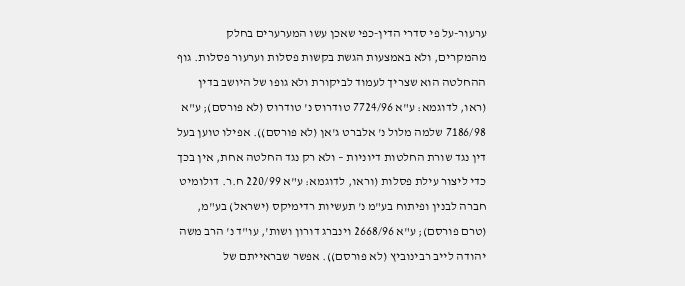ערעור-על פי סדרי הדין-כפי שאכן עשו המערערים בחלק מהמקרים, ולא באמצעות הגשת בקשות פסלות וערעור פסלות. גוף ההחלטה הוא שצריך לעמוד לביקורת ולא גופו של היושב בדין (ראו, לדוגמא: ע"א 7724/96 טודרוס נ' טודרוס (לא פורסם); ע"א 7186/98 שלמה מלול נ' אלברט ג'אן (לא פורסם)). אפילו טוען בעל דין נגד שורת החלטות דיוניות – ולא רק נגד החלטה אחת, אין בכך כדי ליצור עילת פסלות (וראו, לדוגמא: ע"א 220/99 ח.ר. דולומיט חברה לבנין ופיתוח בע"מ נ' תעשיות רדימיקס (ישראל) בע"מ, (טרם פורסם); ע"א 2668/96 וינברג דורון ושות', עו"ד נ' הרב משה יהודה לייב רבינוביץ (לא פורסם)). אפשר שבראייתם של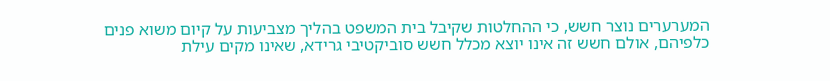המערערים נוצר חשש, כי ההחלטות שקיבל בית המשפט בהליך מצביעות על קיום משוא פנים כלפיהם, אולם חשש זה אינו יוצא מכלל חשש סוביקטיבי גרידא, שאינו מקים עילת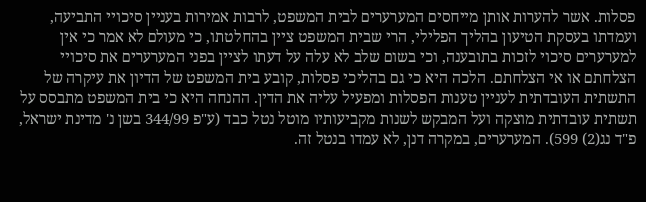פסלות. אשר להערות אותן מייחסים המערערים לבית המשפט, לרבות אמירות בעניין סיכויי התביעה, ועמדתו בעסקת הטיעון בהליך הפלילי, הרי שבית המשפט ציין בהחלטתו, כי מעולם לא אמר כי אין למערערים סיכוי לזכות בתובענה, וכי בשום שלב לא עלה על דעתו לציין בפני המערערים את סיכויי הצלחתם או אי הצלחתם. הלכה היא כי גם בהליכי פסלות, קובע בית המשפט של הדיון את עיקרה של התשתית העובדתית לעניין טענות הפסלות ומפעיל עליה את הדין. ההנחה היא כי בית המשפט מתבסס על תשתית עובדתית מוצקה ועל המבקש לשנות מקביעותיו מוטל נטל כבד (ע"פ 344/99 בשן נ' מדינת ישראל, פ"ד נג(2) 599). המערערים, במקרה דנן, לא עמדו בנטל זה.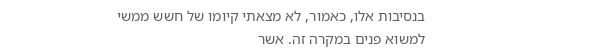בנסיבות אלו, כאמור, לא מצאתי קיומו של חשש ממשי למשוא פנים במקרה זה. אשר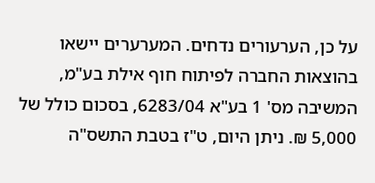על כן, הערעורים נדחים. המערערים יישאו בהוצאות החברה לפיתוח חוף אילת בע"מ, המשיבה מס' 1 בע"א 6283/04, בסכום כולל של 5,000 ₪. ניתן היום, ט"ז בטבת התשס"ה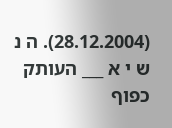(28.12.2004). ה נ ש י א ___ העותק כפוף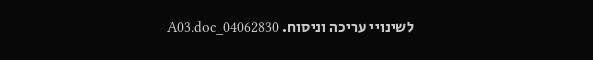לשינויי עריכה וניסוח. 04062830_A03.doc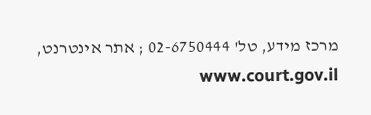מרכז מידע, טל' 02-6750444 ; אתר אינטרנט, www.court.gov.il